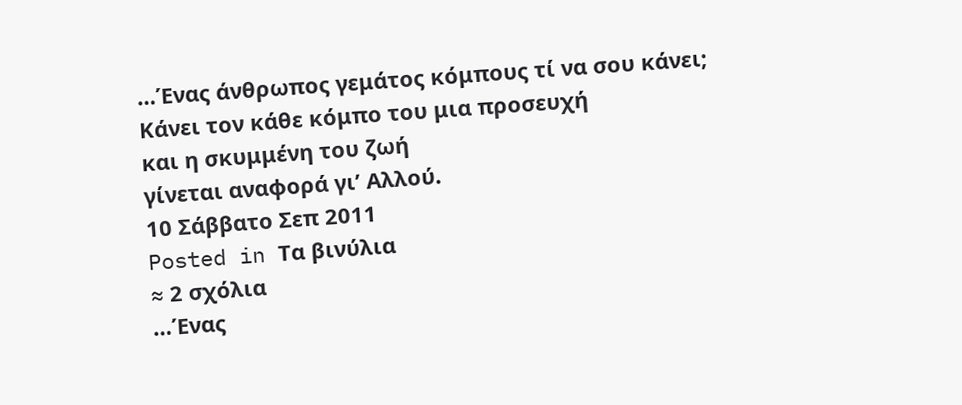…Ένας άνθρωπος γεμάτος κόμπους τί να σου κάνει;
Κάνει τον κάθε κόμπο του μια προσευχή
και η σκυμμένη του ζωή
γίνεται αναφορά γι’ Αλλού.
10 Σάββατο Σεπ 2011
Posted in Τα βινύλια
≈ 2 σχόλια
…Ένας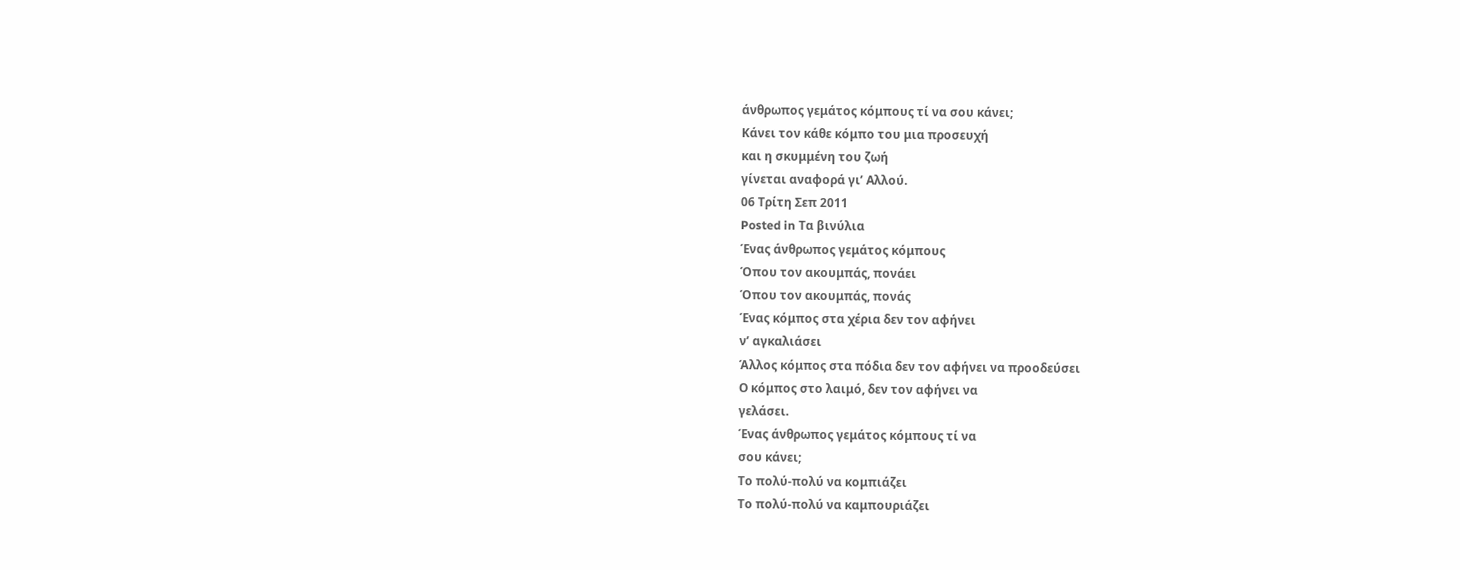άνθρωπος γεμάτος κόμπους τί να σου κάνει;
Κάνει τον κάθε κόμπο του μια προσευχή
και η σκυμμένη του ζωή
γίνεται αναφορά γι’ Αλλού.
06 Τρίτη Σεπ 2011
Posted in Τα βινύλια
Ένας άνθρωπος γεμάτος κόμπους
Όπου τον ακουμπάς, πονάει
Όπου τον ακουμπάς, πονάς
Ένας κόμπος στα χέρια δεν τον αφήνει
ν’ αγκαλιάσει
Άλλος κόμπος στα πόδια δεν τον αφήνει να προοδεύσει
Ο κόμπος στο λαιμό, δεν τον αφήνει να
γελάσει.
Ένας άνθρωπος γεμάτος κόμπους τί να
σου κάνει;
Το πολύ-πολύ να κομπιάζει
Το πολύ-πολύ να καμπουριάζει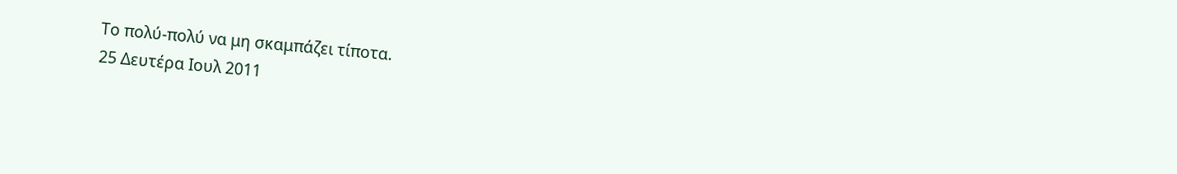Το πολύ-πολύ να μη σκαμπάζει τίποτα.
25 Δευτέρα Ιουλ 2011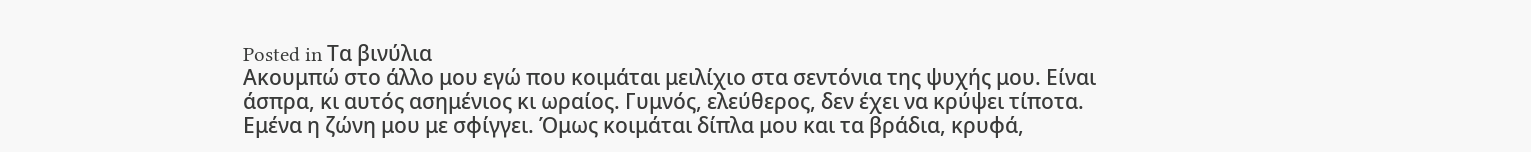Posted in Τα βινύλια
Ακουμπώ στο άλλο μου εγώ που κοιμάται μειλίχιο στα σεντόνια της ψυχής μου. Είναι άσπρα, κι αυτός ασημένιος κι ωραίος. Γυμνός, ελεύθερος, δεν έχει να κρύψει τίποτα. Εμένα η ζώνη μου με σφίγγει. Όμως κοιμάται δίπλα μου και τα βράδια, κρυφά,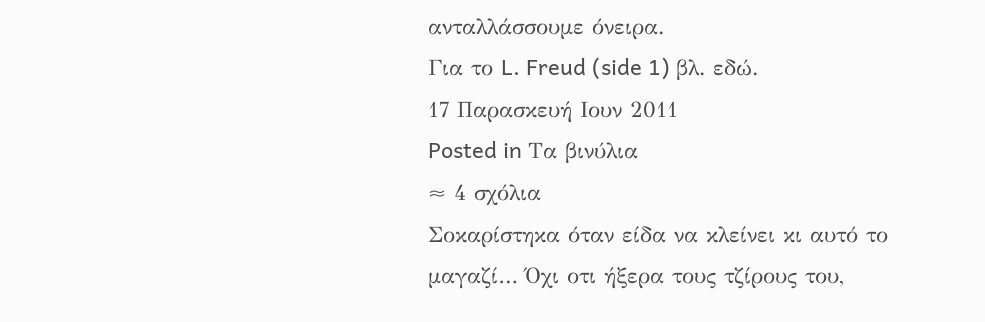ανταλλάσσουμε όνειρα.
Για το L. Freud (side 1) βλ. εδώ.
17 Παρασκευή Ιουν 2011
Posted in Τα βινύλια
≈ 4 σχόλια
Σοκαρίστηκα όταν είδα να κλείνει κι αυτό το μαγαζί… Όχι οτι ήξερα τους τζίρους του,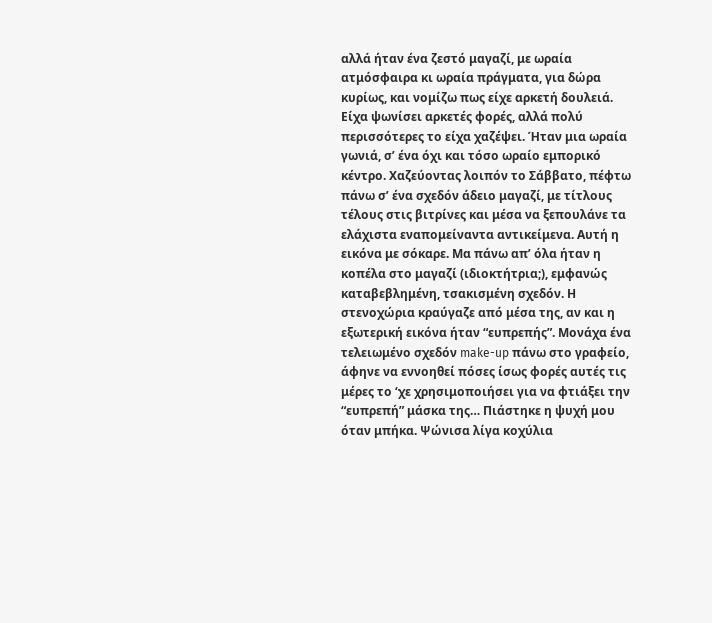αλλά ήταν ένα ζεστό μαγαζί, με ωραία ατμόσφαιρα κι ωραία πράγματα, για δώρα κυρίως, και νομίζω πως είχε αρκετή δουλειά. Είχα ψωνίσει αρκετές φορές, αλλά πολύ περισσότερες το είχα χαζέψει. Ήταν μια ωραία γωνιά, σ’ ένα όχι και τόσο ωραίο εμπορικό κέντρο. Χαζεύοντας λοιπόν το Σάββατο, πέφτω πάνω σ’ ένα σχεδόν άδειο μαγαζί, με τίτλους τέλους στις βιτρίνες και μέσα να ξεπουλάνε τα ελάχιστα εναπομείναντα αντικείμενα. Αυτή η εικόνα με σόκαρε. Μα πάνω απ’ όλα ήταν η κοπέλα στο μαγαζί (ιδιοκτήτρια;), εμφανώς καταβεβλημένη, τσακισμένη σχεδόν. Η στενοχώρια κραύγαζε από μέσα της, αν και η εξωτερική εικόνα ήταν “ευπρεπής”. Μονάχα ένα τελειωμένο σχεδόν make-up πάνω στο γραφείο, άφηνε να εννοηθεί πόσες ίσως φορές αυτές τις μέρες το ‘χε χρησιμοποιήσει για να φτιάξει την “ευπρεπή” μάσκα της… Πιάστηκε η ψυχή μου όταν μπήκα. Ψώνισα λίγα κοχύλια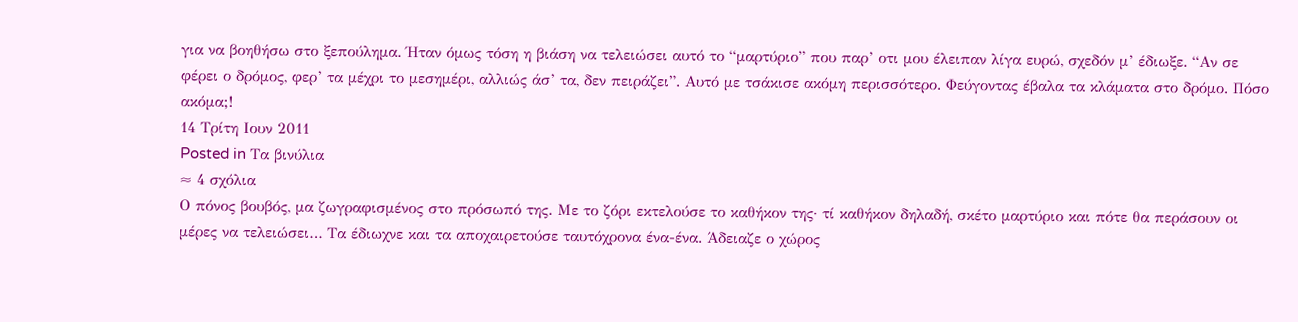για να βοηθήσω στο ξεπούλημα. Ήταν όμως τόση η βιάση να τελειώσει αυτό το “μαρτύριο” που παρ’ οτι μου έλειπαν λίγα ευρώ, σχεδόν μ’ έδιωξε. “Αν σε φέρει ο δρόμος, φερ’ τα μέχρι το μεσημέρι, αλλιώς άσ’ τα, δεν πειράζει”. Αυτό με τσάκισε ακόμη περισσότερο. Φεύγοντας έβαλα τα κλάματα στο δρόμο. Πόσο ακόμα;!
14 Τρίτη Ιουν 2011
Posted in Τα βινύλια
≈ 4 σχόλια
Ο πόνος βουβός, μα ζωγραφισμένος στο πρόσωπό της. Με το ζόρι εκτελούσε το καθήκον της· τί καθήκον δηλαδή, σκέτο μαρτύριο και πότε θα περάσουν οι μέρες να τελειώσει… Τα έδιωχνε και τα αποχαιρετούσε ταυτόχρονα ένα-ένα. Άδειαζε ο χώρος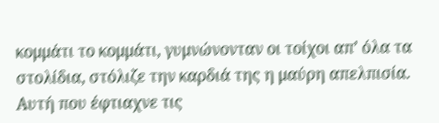κομμάτι το κομμάτι, γυμνώνονταν οι τοίχοι απ’ όλα τα στολίδια, στόλιζε την καρδιά της η μαύρη απελπισία. Αυτή που έφτιαχνε τις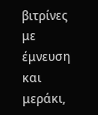βιτρίνες με έμνευση και μεράκι,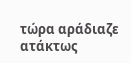τώρα αράδιαζε ατάκτως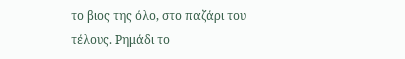το βιος της όλο, στο παζάρι του τέλους. Ρημάδι το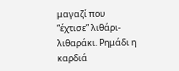μαγαζί που “έχτισε” λιθάρι-λιθαράκι. Ρημάδι η καρδιά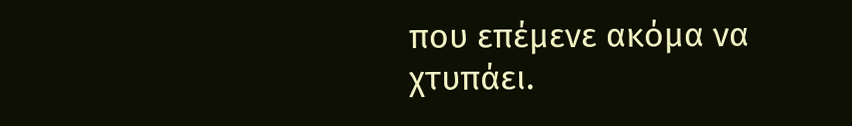που επέμενε ακόμα να χτυπάει.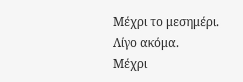Μέχρι το μεσημέρι.
Λίγο ακόμα.
Μέχρι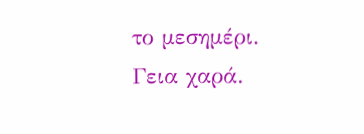το μεσημέρι.
Γεια χαρά.